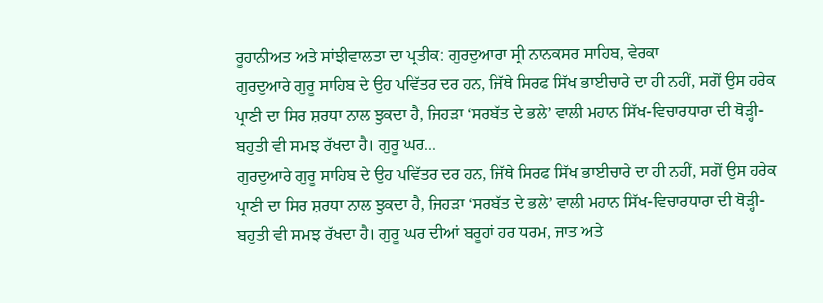ਰੂਹਾਨੀਅਤ ਅਤੇ ਸਾਂਝੀਵਾਲਤਾ ਦਾ ਪ੍ਰਤੀਕ: ਗੁਰਦੁਆਰਾ ਸ੍ਰੀ ਨਾਨਕਸਰ ਸਾਹਿਬ, ਵੇਰਕਾ
ਗੁਰਦੁਆਰੇ ਗੁਰੂ ਸਾਹਿਬ ਦੇ ਉਹ ਪਵਿੱਤਰ ਦਰ ਹਨ, ਜਿੱਥੇ ਸਿਰਫ ਸਿੱਖ ਭਾਈਚਾਰੇ ਦਾ ਹੀ ਨਹੀਂ, ਸਗੋਂ ਉਸ ਹਰੇਕ ਪ੍ਰਾਣੀ ਦਾ ਸਿਰ ਸ਼ਰਧਾ ਨਾਲ ਝੁਕਦਾ ਹੈ, ਜਿਹੜਾ ‘ਸਰਬੱਤ ਦੇ ਭਲੇ’ ਵਾਲੀ ਮਹਾਨ ਸਿੱਖ-ਵਿਚਾਰਧਾਰਾ ਦੀ ਥੋੜ੍ਹੀ-ਬਹੁਤੀ ਵੀ ਸਮਝ ਰੱਖਦਾ ਹੈ। ਗੁਰੂ ਘਰ...
ਗੁਰਦੁਆਰੇ ਗੁਰੂ ਸਾਹਿਬ ਦੇ ਉਹ ਪਵਿੱਤਰ ਦਰ ਹਨ, ਜਿੱਥੇ ਸਿਰਫ ਸਿੱਖ ਭਾਈਚਾਰੇ ਦਾ ਹੀ ਨਹੀਂ, ਸਗੋਂ ਉਸ ਹਰੇਕ ਪ੍ਰਾਣੀ ਦਾ ਸਿਰ ਸ਼ਰਧਾ ਨਾਲ ਝੁਕਦਾ ਹੈ, ਜਿਹੜਾ ‘ਸਰਬੱਤ ਦੇ ਭਲੇ’ ਵਾਲੀ ਮਹਾਨ ਸਿੱਖ-ਵਿਚਾਰਧਾਰਾ ਦੀ ਥੋੜ੍ਹੀ-ਬਹੁਤੀ ਵੀ ਸਮਝ ਰੱਖਦਾ ਹੈ। ਗੁਰੂ ਘਰ ਦੀਆਂ ਬਰੂਹਾਂ ਹਰ ਧਰਮ, ਜਾਤ ਅਤੇ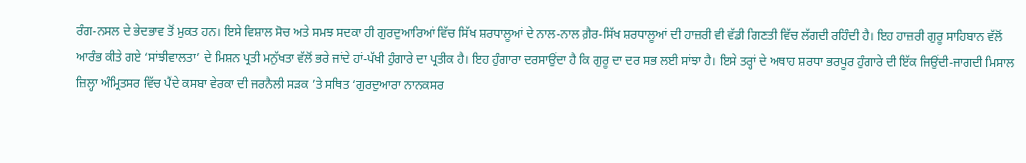ਰੰਗ-ਨਸਲ ਦੇ ਭੇਦਭਾਵ ਤੋਂ ਮੁਕਤ ਹਨ। ਇਸੇ ਵਿਸ਼ਾਲ ਸੋਚ ਅਤੇ ਸਮਝ ਸਦਕਾ ਹੀ ਗੁਰਦੁਆਰਿਆਂ ਵਿੱਚ ਸਿੱਖ ਸ਼ਰਧਾਲੂਆਂ ਦੇ ਨਾਲ-ਨਾਲ ਗ਼ੈਰ-ਸਿੱਖ ਸ਼ਰਧਾਲੂਆਂ ਦੀ ਹਾਜ਼ਰੀ ਵੀ ਵੱਡੀ ਗਿਣਤੀ ਵਿੱਚ ਲੱਗਦੀ ਰਹਿੰਦੀ ਹੈ। ਇਹ ਹਾਜ਼ਰੀ ਗੁਰੂ ਸਾਹਿਬਾਨ ਵੱਲੋਂ ਆਰੰਭ ਕੀਤੇ ਗਏ ‘ਸਾਂਝੀਵਾਲਤਾ’ ਦੇ ਮਿਸ਼ਨ ਪ੍ਰਤੀ ਮਨੁੱਖਤਾ ਵੱਲੋਂ ਭਰੇ ਜਾਂਦੇ ਹਾਂ-ਪੱਖੀ ਹੁੰਗਾਰੇ ਦਾ ਪ੍ਰਤੀਕ ਹੈ। ਇਹ ਹੁੰਗਾਰਾ ਦਰਸਾਉਂਦਾ ਹੈ ਕਿ ਗੁਰੂ ਦਾ ਦਰ ਸਭ ਲਈ ਸਾਂਝਾ ਹੈ। ਇਸੇ ਤਰ੍ਹਾਂ ਦੇ ਅਥਾਹ ਸ਼ਰਧਾ ਭਰਪੂਰ ਹੁੰਗਾਰੇ ਦੀ ਇੱਕ ਜਿਉਂਦੀ-ਜਾਗਦੀ ਮਿਸਾਲ ਜ਼ਿਲ੍ਹਾ ਅੰਮ੍ਰਿਤਸਰ ਵਿੱਚ ਪੈਂਦੇ ਕਸਬਾ ਵੇਰਕਾ ਦੀ ਜਰਨੈਲੀ ਸੜਕ ’ਤੇ ਸਥਿਤ ‘ਗੁਰਦੁਆਰਾ ਨਾਨਕਸਰ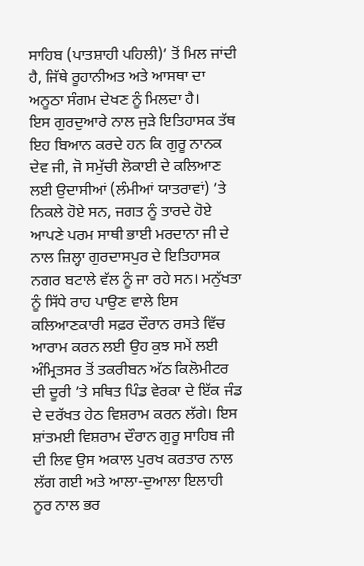ਸਾਹਿਬ (ਪਾਤਸ਼ਾਹੀ ਪਹਿਲੀ)’ ਤੋਂ ਮਿਲ ਜਾਂਦੀ ਹੈ, ਜਿੱਥੇ ਰੂਹਾਨੀਅਤ ਅਤੇ ਆਸਥਾ ਦਾ ਅਨੂਠਾ ਸੰਗਮ ਦੇਖਣ ਨੂੰ ਮਿਲਦਾ ਹੈ।
ਇਸ ਗੁਰਦੁਆਰੇ ਨਾਲ ਜੁੜੇ ਇਤਿਹਾਸਕ ਤੱਥ ਇਹ ਬਿਆਨ ਕਰਦੇ ਹਨ ਕਿ ਗੁਰੂ ਨਾਨਕ ਦੇਵ ਜੀ, ਜੋ ਸਮੁੱਚੀ ਲੋਕਾਈ ਦੇ ਕਲਿਆਣ ਲਈ ਉਦਾਸੀਆਂ (ਲੰਮੀਆਂ ਯਾਤਰਾਵਾਂ) ’ਤੇ ਨਿਕਲੇ ਹੋਏ ਸਨ, ਜਗਤ ਨੂੰ ਤਾਰਦੇ ਹੋਏ ਆਪਣੇ ਪਰਮ ਸਾਥੀ ਭਾਈ ਮਰਦਾਨਾ ਜੀ ਦੇ ਨਾਲ ਜ਼ਿਲ੍ਹਾ ਗੁਰਦਾਸਪੁਰ ਦੇ ਇਤਿਹਾਸਕ ਨਗਰ ਬਟਾਲੇ ਵੱਲ ਨੂੰ ਜਾ ਰਹੇ ਸਨ। ਮਨੁੱਖਤਾ ਨੂੰ ਸਿੱਧੇ ਰਾਹ ਪਾਉਣ ਵਾਲੇ ਇਸ ਕਲਿਆਣਕਾਰੀ ਸਫ਼ਰ ਦੌਰਾਨ ਰਸਤੇ ਵਿੱਚ ਆਰਾਮ ਕਰਨ ਲਈ ਉਹ ਕੁਝ ਸਮੇਂ ਲਈ ਅੰਮ੍ਰਿਤਸਰ ਤੋਂ ਤਕਰੀਬਨ ਅੱਠ ਕਿਲੋਮੀਟਰ ਦੀ ਦੂਰੀ ’ਤੇ ਸਥਿਤ ਪਿੰਡ ਵੇਰਕਾ ਦੇ ਇੱਕ ਜੰਡ ਦੇ ਦਰੱਖਤ ਹੇਠ ਵਿਸ਼ਰਾਮ ਕਰਨ ਲੱਗੇ। ਇਸ ਸ਼ਾਂਤਮਈ ਵਿਸ਼ਰਾਮ ਦੌਰਾਨ ਗੁਰੂ ਸਾਹਿਬ ਜੀ ਦੀ ਲਿਵ ਉਸ ਅਕਾਲ ਪੁਰਖ ਕਰਤਾਰ ਨਾਲ ਲੱਗ ਗਈ ਅਤੇ ਆਲਾ-ਦੁਆਲਾ ਇਲਾਹੀ ਨੂਰ ਨਾਲ ਭਰ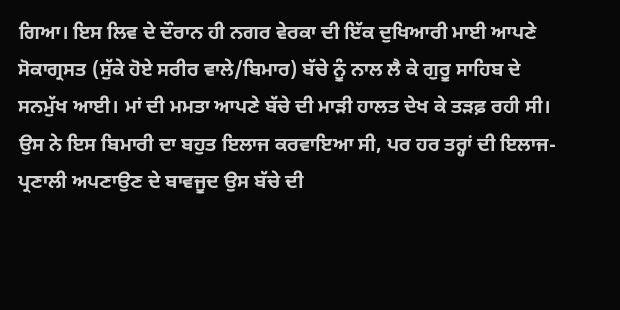ਗਿਆ। ਇਸ ਲਿਵ ਦੇ ਦੌਰਾਨ ਹੀ ਨਗਰ ਵੇਰਕਾ ਦੀ ਇੱਕ ਦੁਖਿਆਰੀ ਮਾਈ ਆਪਣੇ ਸੋਕਾਗ੍ਰਸਤ (ਸੁੱਕੇ ਹੋਏ ਸਰੀਰ ਵਾਲੇ/ਬਿਮਾਰ) ਬੱਚੇ ਨੂੰ ਨਾਲ ਲੈ ਕੇ ਗੁਰੂ ਸਾਹਿਬ ਦੇ ਸਨਮੁੱਖ ਆਈ। ਮਾਂ ਦੀ ਮਮਤਾ ਆਪਣੇ ਬੱਚੇ ਦੀ ਮਾੜੀ ਹਾਲਤ ਦੇਖ ਕੇ ਤੜਫ਼ ਰਹੀ ਸੀ। ਉਸ ਨੇ ਇਸ ਬਿਮਾਰੀ ਦਾ ਬਹੁਤ ਇਲਾਜ ਕਰਵਾਇਆ ਸੀ, ਪਰ ਹਰ ਤਰ੍ਹਾਂ ਦੀ ਇਲਾਜ-ਪ੍ਰਣਾਲੀ ਅਪਣਾਉਣ ਦੇ ਬਾਵਜੂਦ ਉਸ ਬੱਚੇ ਦੀ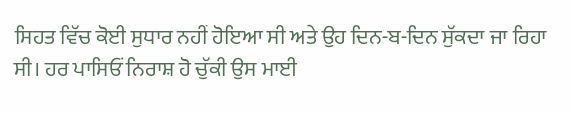ਸਿਹਤ ਵਿੱਚ ਕੋਈ ਸੁਧਾਰ ਨਹੀਂ ਹੋਇਆ ਸੀ ਅਤੇ ਉਹ ਦਿਨ-ਬ-ਦਿਨ ਸੁੱਕਦਾ ਜਾ ਰਿਹਾ ਸੀ। ਹਰ ਪਾਸਿਓਂ ਨਿਰਾਸ਼ ਹੋ ਚੁੱਕੀ ਉਸ ਮਾਈ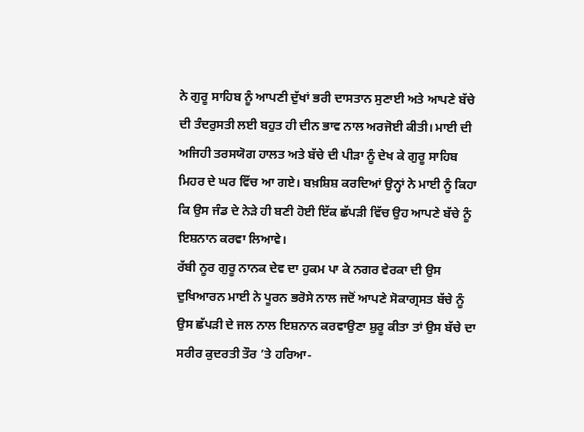ਨੇ ਗੁਰੂ ਸਾਹਿਬ ਨੂੰ ਆਪਣੀ ਦੁੱਖਾਂ ਭਰੀ ਦਾਸਤਾਨ ਸੁਣਾਈ ਅਤੇ ਆਪਣੇ ਬੱਚੇ ਦੀ ਤੰਦਰੁਸਤੀ ਲਈ ਬਹੁਤ ਹੀ ਦੀਨ ਭਾਵ ਨਾਲ ਅਰਜੋਈ ਕੀਤੀ। ਮਾਈ ਦੀ ਅਜਿਹੀ ਤਰਸਯੋਗ ਹਾਲਤ ਅਤੇ ਬੱਚੇ ਦੀ ਪੀੜਾ ਨੂੰ ਦੇਖ ਕੇ ਗੁਰੂ ਸਾਹਿਬ ਮਿਹਰ ਦੇ ਘਰ ਵਿੱਚ ਆ ਗਏ। ਬਖ਼ਸ਼ਿਸ਼ ਕਰਦਿਆਂ ਉਨ੍ਹਾਂ ਨੇ ਮਾਈ ਨੂੰ ਕਿਹਾ ਕਿ ਉਸ ਜੰਡ ਦੇ ਨੇੜੇ ਹੀ ਬਣੀ ਹੋਈ ਇੱਕ ਛੱਪੜੀ ਵਿੱਚ ਉਹ ਆਪਣੇ ਬੱਚੇ ਨੂੰ ਇਸ਼ਨਾਨ ਕਰਵਾ ਲਿਆਵੇ।
ਰੱਬੀ ਨੂਰ ਗੁਰੂ ਨਾਨਕ ਦੇਵ ਦਾ ਹੁਕਮ ਪਾ ਕੇ ਨਗਰ ਵੇਰਕਾ ਦੀ ਉਸ ਦੁਖਿਆਰਨ ਮਾਈ ਨੇ ਪੂਰਨ ਭਰੋਸੇ ਨਾਲ ਜਦੋਂ ਆਪਣੇ ਸੋਕਾਗ੍ਰਸਤ ਬੱਚੇ ਨੂੰ ਉਸ ਛੱਪੜੀ ਦੇ ਜਲ ਨਾਲ ਇਸ਼ਨਾਨ ਕਰਵਾਉਣਾ ਸ਼ੁਰੂ ਕੀਤਾ ਤਾਂ ਉਸ ਬੱਚੇ ਦਾ ਸਰੀਰ ਕੁਦਰਤੀ ਤੌਰ ’ਤੇ ਹਰਿਆ-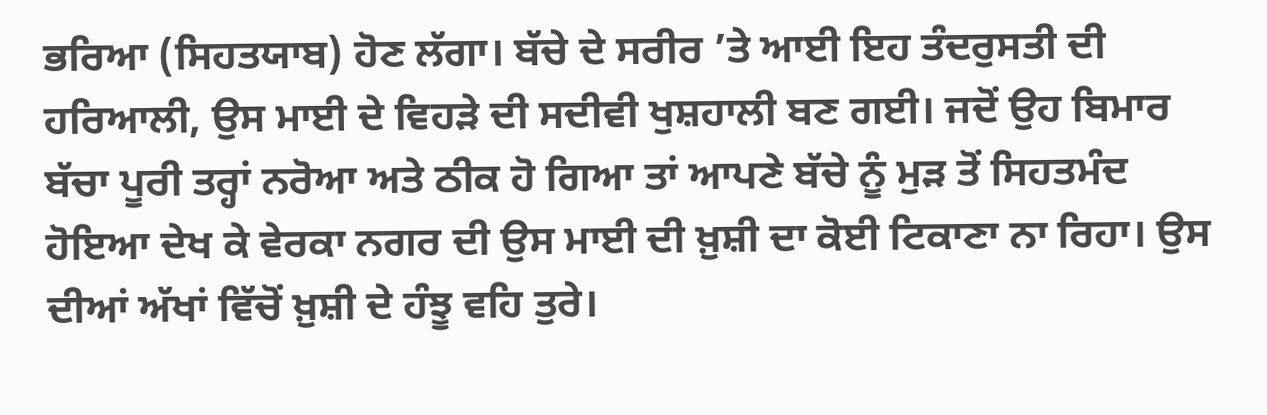ਭਰਿਆ (ਸਿਹਤਯਾਬ) ਹੋਣ ਲੱਗਾ। ਬੱਚੇ ਦੇ ਸਰੀਰ ’ਤੇ ਆਈ ਇਹ ਤੰਦਰੁਸਤੀ ਦੀ ਹਰਿਆਲੀ, ਉਸ ਮਾਈ ਦੇ ਵਿਹੜੇ ਦੀ ਸਦੀਵੀ ਖੁਸ਼ਹਾਲੀ ਬਣ ਗਈ। ਜਦੋਂ ਉਹ ਬਿਮਾਰ ਬੱਚਾ ਪੂਰੀ ਤਰ੍ਹਾਂ ਨਰੋਆ ਅਤੇ ਠੀਕ ਹੋ ਗਿਆ ਤਾਂ ਆਪਣੇ ਬੱਚੇ ਨੂੰ ਮੁੜ ਤੋਂ ਸਿਹਤਮੰਦ ਹੋਇਆ ਦੇਖ ਕੇ ਵੇਰਕਾ ਨਗਰ ਦੀ ਉਸ ਮਾਈ ਦੀ ਖ਼ੁਸ਼ੀ ਦਾ ਕੋਈ ਟਿਕਾਣਾ ਨਾ ਰਿਹਾ। ਉਸ ਦੀਆਂ ਅੱਖਾਂ ਵਿੱਚੋਂ ਖ਼ੁਸ਼ੀ ਦੇ ਹੰਝੂ ਵਹਿ ਤੁਰੇ।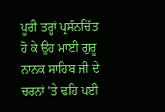ਪੂਰੀ ਤਰ੍ਹਾਂ ਪ੍ਰਸੰਨਚਿੱਤ ਹੋ ਕੇ ਉਹ ਮਾਈ ਗੁਰੂ ਨਾਨਕ ਸਾਹਿਬ ਜੀ ਦੇ ਚਰਨਾਂ ’ਤੇ ਢਹਿ ਪਈ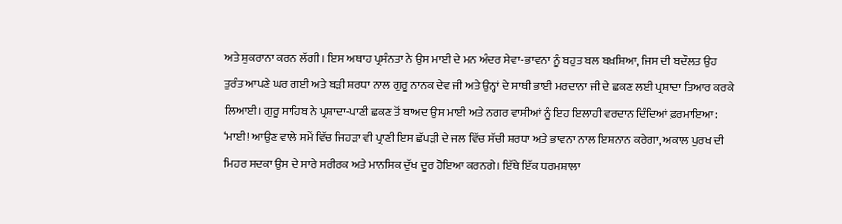ਅਤੇ ਸ਼ੁਕਰਾਨਾ ਕਰਨ ਲੱਗੀ। ਇਸ ਅਥਾਹ ਪ੍ਰਸੰਨਤਾ ਨੇ ਉਸ ਮਾਈ ਦੇ ਮਨ ਅੰਦਰ ਸੇਵਾ-ਭਾਵਨਾ ਨੂੰ ਬਹੁਤ ਬਲ ਬਖ਼ਸ਼ਿਆ, ਜਿਸ ਦੀ ਬਦੌਲਤ ਉਹ ਤੁਰੰਤ ਆਪਣੇ ਘਰ ਗਈ ਅਤੇ ਬੜੀ ਸ਼ਰਧਾ ਨਾਲ ਗੁਰੂ ਨਾਨਕ ਦੇਵ ਜੀ ਅਤੇ ਉਨ੍ਹਾਂ ਦੇ ਸਾਥੀ ਭਾਈ ਮਰਦਾਨਾ ਜੀ ਦੇ ਛਕਣ ਲਈ ਪ੍ਰਸ਼ਾਦਾ ਤਿਆਰ ਕਰਕੇ ਲਿਆਈ। ਗੁਰੂ ਸਾਹਿਬ ਨੇ ਪ੍ਰਸ਼ਾਦਾ-ਪਾਣੀ ਛਕਣ ਤੋਂ ਬਾਅਦ ਉਸ ਮਾਈ ਅਤੇ ਨਗਰ ਵਾਸੀਆਂ ਨੂੰ ਇਹ ਇਲਾਹੀ ਵਰਦਾਨ ਦਿੰਦਿਆਂ ਫ਼ਰਮਾਇਆ:
‘ਮਾਈ! ਆਉਣ ਵਾਲੇ ਸਮੇਂ ਵਿੱਚ ਜਿਹੜਾ ਵੀ ਪ੍ਰਾਣੀ ਇਸ ਛੱਪੜੀ ਦੇ ਜਲ ਵਿੱਚ ਸੱਚੀ ਸ਼ਰਧਾ ਅਤੇ ਭਾਵਨਾ ਨਾਲ ਇਸ਼ਨਾਨ ਕਰੇਗਾ, ਅਕਾਲ ਪੁਰਖ ਦੀ ਮਿਹਰ ਸਦਕਾ ਉਸ ਦੇ ਸਾਰੇ ਸਰੀਰਕ ਅਤੇ ਮਾਨਸਿਕ ਦੁੱਖ ਦੂਰ ਹੋਇਆ ਕਰਨਗੇ। ਇੱਥੇ ਇੱਕ ਧਰਮਸ਼ਾਲਾ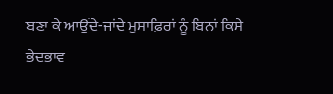ਬਣਾ ਕੇ ਆਉਂਦੇ-ਜਾਂਦੇ ਮੁਸਾਫ਼ਿਰਾਂ ਨੂੰ ਬਿਨਾਂ ਕਿਸੇ ਭੇਦਭਾਵ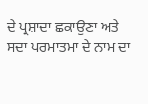ਦੇ ਪ੍ਰਸ਼ਾਦਾ ਛਕਾਉਣਾ ਅਤੇ ਸਦਾ ਪਰਮਾਤਮਾ ਦੇ ਨਾਮ ਦਾ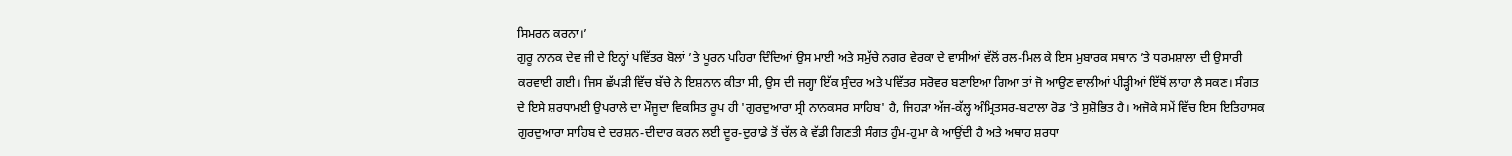ਸਿਮਰਨ ਕਰਨਾ।’
ਗੁਰੂ ਨਾਨਕ ਦੇਵ ਜੀ ਦੇ ਇਨ੍ਹਾਂ ਪਵਿੱਤਰ ਬੋਲਾਂ ’ਤੇ ਪੂਰਨ ਪਹਿਰਾ ਦਿੰਦਿਆਂ ਉਸ ਮਾਈ ਅਤੇ ਸਮੁੱਚੇ ਨਗਰ ਵੇਰਕਾ ਦੇ ਵਾਸੀਆਂ ਵੱਲੋਂ ਰਲ-ਮਿਲ ਕੇ ਇਸ ਮੁਬਾਰਕ ਸਥਾਨ ’ਤੇ ਧਰਮਸ਼ਾਲਾ ਦੀ ਉਸਾਰੀ ਕਰਵਾਈ ਗਈ। ਜਿਸ ਛੱਪੜੀ ਵਿੱਚ ਬੱਚੇ ਨੇ ਇਸ਼ਨਾਨ ਕੀਤਾ ਸੀ, ਉਸ ਦੀ ਜਗ੍ਹਾ ਇੱਕ ਸੁੰਦਰ ਅਤੇ ਪਵਿੱਤਰ ਸਰੋਵਰ ਬਣਾਇਆ ਗਿਆ ਤਾਂ ਜੋ ਆਉਣ ਵਾਲੀਆਂ ਪੀੜ੍ਹੀਆਂ ਇੱਥੋਂ ਲਾਹਾ ਲੈ ਸਕਣ। ਸੰਗਤ ਦੇ ਇਸੇ ਸ਼ਰਧਾਮਈ ਉਪਰਾਲੇ ਦਾ ਮੌਜੂਦਾ ਵਿਕਸਿਤ ਰੂਪ ਹੀ 'ਗੁਰਦੁਆਰਾ ਸ੍ਰੀ ਨਾਨਕਸਰ ਸਾਹਿਬ' ਹੈ, ਜਿਹੜਾ ਅੱਜ-ਕੱਲ੍ਹ ਅੰਮ੍ਰਿਤਸਰ-ਬਟਾਲਾ ਰੋਡ ’ਤੇ ਸੁਸ਼ੋਭਿਤ ਹੈ। ਅਜੋਕੇ ਸਮੇਂ ਵਿੱਚ ਇਸ ਇਤਿਹਾਸਕ ਗੁਰਦੁਆਰਾ ਸਾਹਿਬ ਦੇ ਦਰਸ਼ਨ-ਦੀਦਾਰ ਕਰਨ ਲਈ ਦੂਰ-ਦੁਰਾਡੇ ਤੋਂ ਚੱਲ ਕੇ ਵੱਡੀ ਗਿਣਤੀ ਸੰਗਤ ਹੁੰਮ-ਹੁਮਾ ਕੇ ਆਉਂਦੀ ਹੈ ਅਤੇ ਅਥਾਹ ਸ਼ਰਧਾ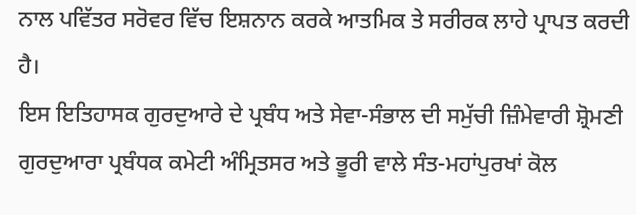ਨਾਲ ਪਵਿੱਤਰ ਸਰੋਵਰ ਵਿੱਚ ਇਸ਼ਨਾਨ ਕਰਕੇ ਆਤਮਿਕ ਤੇ ਸਰੀਰਕ ਲਾਹੇ ਪ੍ਰਾਪਤ ਕਰਦੀ ਹੈ।
ਇਸ ਇਤਿਹਾਸਕ ਗੁਰਦੁਆਰੇ ਦੇ ਪ੍ਰਬੰਧ ਅਤੇ ਸੇਵਾ-ਸੰਭਾਲ ਦੀ ਸਮੁੱਚੀ ਜ਼ਿੰਮੇਵਾਰੀ ਸ਼੍ਰੋਮਣੀ ਗੁਰਦੁਆਰਾ ਪ੍ਰਬੰਧਕ ਕਮੇਟੀ ਅੰਮ੍ਰਿਤਸਰ ਅਤੇ ਭੂਰੀ ਵਾਲੇ ਸੰਤ-ਮਹਾਂਪੁਰਖਾਂ ਕੋਲ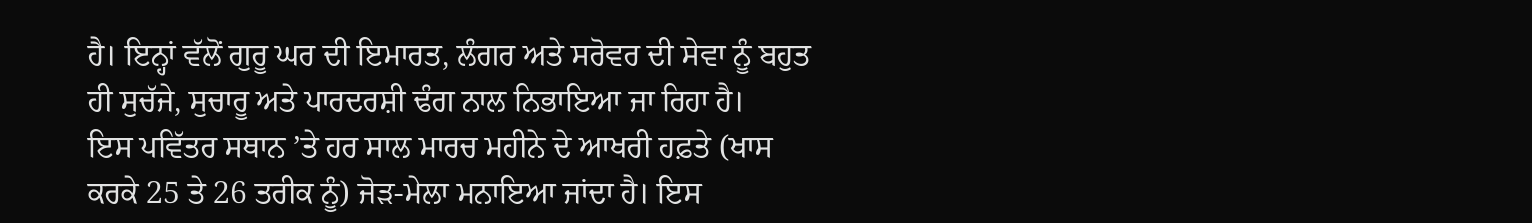ਹੈ। ਇਨ੍ਹਾਂ ਵੱਲੋਂ ਗੁਰੂ ਘਰ ਦੀ ਇਮਾਰਤ, ਲੰਗਰ ਅਤੇ ਸਰੋਵਰ ਦੀ ਸੇਵਾ ਨੂੰ ਬਹੁਤ ਹੀ ਸੁਚੱਜੇ, ਸੁਚਾਰੂ ਅਤੇ ਪਾਰਦਰਸ਼ੀ ਢੰਗ ਨਾਲ ਨਿਭਾਇਆ ਜਾ ਰਿਹਾ ਹੈ।
ਇਸ ਪਵਿੱਤਰ ਸਥਾਨ ’ਤੇ ਹਰ ਸਾਲ ਮਾਰਚ ਮਹੀਨੇ ਦੇ ਆਖਰੀ ਹਫ਼ਤੇ (ਖਾਸ ਕਰਕੇ 25 ਤੇ 26 ਤਰੀਕ ਨੂੰ) ਜੋੜ-ਮੇਲਾ ਮਨਾਇਆ ਜਾਂਦਾ ਹੈ। ਇਸ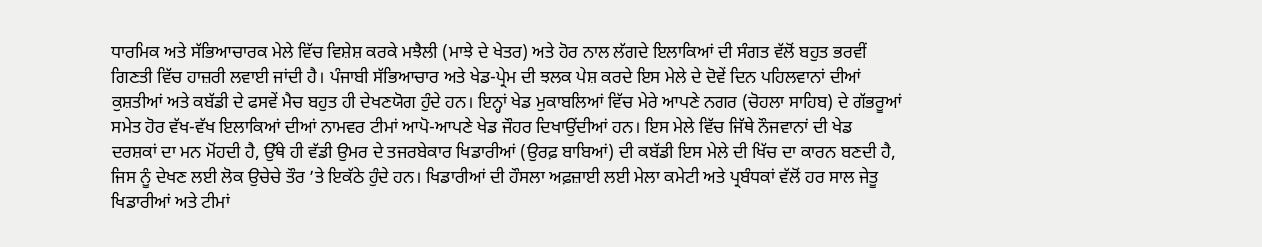ਧਾਰਮਿਕ ਅਤੇ ਸੱਭਿਆਚਾਰਕ ਮੇਲੇ ਵਿੱਚ ਵਿਸ਼ੇਸ਼ ਕਰਕੇ ਮਝੈਲੀ (ਮਾਝੇ ਦੇ ਖੇਤਰ) ਅਤੇ ਹੋਰ ਨਾਲ ਲੱਗਦੇ ਇਲਾਕਿਆਂ ਦੀ ਸੰਗਤ ਵੱਲੋਂ ਬਹੁਤ ਭਰਵੀਂ ਗਿਣਤੀ ਵਿੱਚ ਹਾਜ਼ਰੀ ਲਵਾਈ ਜਾਂਦੀ ਹੈ। ਪੰਜਾਬੀ ਸੱਭਿਆਚਾਰ ਅਤੇ ਖੇਡ-ਪ੍ਰੇਮ ਦੀ ਝਲਕ ਪੇਸ਼ ਕਰਦੇ ਇਸ ਮੇਲੇ ਦੇ ਦੋਵੇਂ ਦਿਨ ਪਹਿਲਵਾਨਾਂ ਦੀਆਂ ਕੁਸ਼ਤੀਆਂ ਅਤੇ ਕਬੱਡੀ ਦੇ ਫਸਵੇਂ ਮੈਚ ਬਹੁਤ ਹੀ ਦੇਖਣਯੋਗ ਹੁੰਦੇ ਹਨ। ਇਨ੍ਹਾਂ ਖੇਡ ਮੁਕਾਬਲਿਆਂ ਵਿੱਚ ਮੇਰੇ ਆਪਣੇ ਨਗਰ (ਚੋਹਲਾ ਸਾਹਿਬ) ਦੇ ਗੱਭਰੂਆਂ ਸਮੇਤ ਹੋਰ ਵੱਖ-ਵੱਖ ਇਲਾਕਿਆਂ ਦੀਆਂ ਨਾਮਵਰ ਟੀਮਾਂ ਆਪੋ-ਆਪਣੇ ਖੇਡ ਜੌਹਰ ਦਿਖਾਉਂਦੀਆਂ ਹਨ। ਇਸ ਮੇਲੇ ਵਿੱਚ ਜਿੱਥੇ ਨੌਜਵਾਨਾਂ ਦੀ ਖੇਡ ਦਰਸ਼ਕਾਂ ਦਾ ਮਨ ਮੋਂਹਦੀ ਹੈ, ਉੱਥੇ ਹੀ ਵੱਡੀ ਉਮਰ ਦੇ ਤਜਰਬੇਕਾਰ ਖਿਡਾਰੀਆਂ (ਉਰਫ਼ ਬਾਬਿਆਂ) ਦੀ ਕਬੱਡੀ ਇਸ ਮੇਲੇ ਦੀ ਖਿੱਚ ਦਾ ਕਾਰਨ ਬਣਦੀ ਹੈ, ਜਿਸ ਨੂੰ ਦੇਖਣ ਲਈ ਲੋਕ ਉਚੇਚੇ ਤੌਰ ’ਤੇ ਇਕੱਠੇ ਹੁੰਦੇ ਹਨ। ਖਿਡਾਰੀਆਂ ਦੀ ਹੌਸਲਾ ਅਫ਼ਜ਼ਾਈ ਲਈ ਮੇਲਾ ਕਮੇਟੀ ਅਤੇ ਪ੍ਰਬੰਧਕਾਂ ਵੱਲੋਂ ਹਰ ਸਾਲ ਜੇਤੂ ਖਿਡਾਰੀਆਂ ਅਤੇ ਟੀਮਾਂ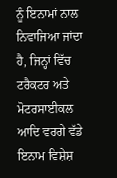ਨੂੰ ਇਨਾਮਾਂ ਨਾਲ ਨਿਵਾਜਿਆ ਜਾਂਦਾ ਹੈ, ਜਿਨ੍ਹਾਂ ਵਿੱਚ ਟਰੈਕਟਰ ਅਤੇ ਮੋਟਰਸਾਈਕਲ ਆਦਿ ਵਰਗੇ ਵੱਡੇ ਇਨਾਮ ਵਿਸ਼ੇਸ਼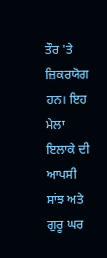ਤੌਰ 'ਤੇ ਜ਼ਿਕਰਯੋਗ ਹਨ। ਇਹ ਮੇਲਾ ਇਲਾਕੇ ਦੀ ਆਪਸੀ ਸਾਂਝ ਅਤੇ ਗੁਰੂ ਘਰ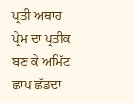ਪ੍ਰਤੀ ਅਥਾਹ ਪ੍ਰੇਮ ਦਾ ਪ੍ਰਤੀਕ ਬਣ ਕੇ ਅਮਿੱਟ ਛਾਪ ਛੱਡਦਾ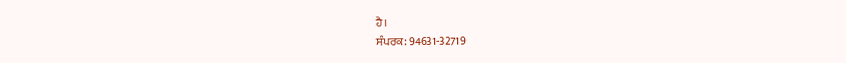ਹੈ।
ਸੰਪਰਕ: 94631-32719